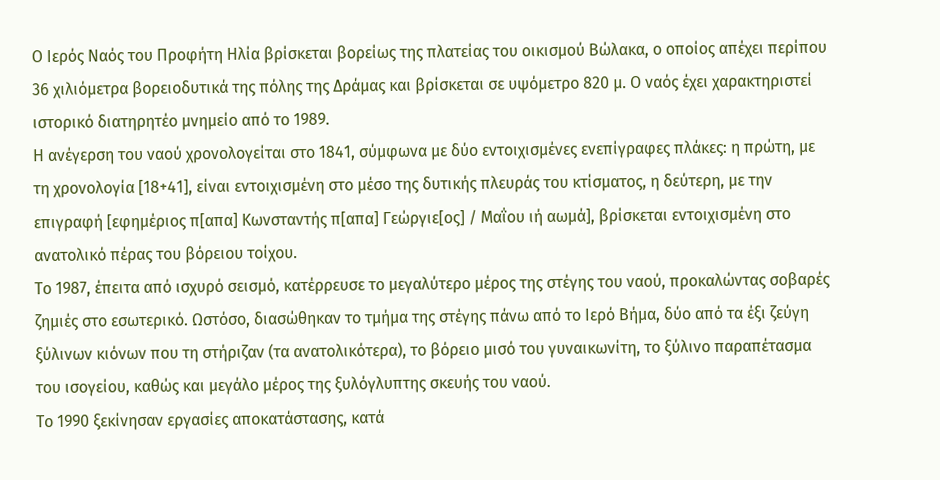Ο Ιερός Ναός του Προφήτη Ηλία βρίσκεται βορείως της πλατείας του οικισμού Βώλακα, ο οποίος απέχει περίπου 36 χιλιόμετρα βορειοδυτικά της πόλης της Δράμας και βρίσκεται σε υψόμετρο 820 μ. Ο ναός έχει χαρακτηριστεί ιστορικό διατηρητέο μνημείο από το 1989.
Η ανέγερση του ναού χρονολογείται στο 1841, σύμφωνα με δύο εντοιχισμένες ενεπίγραφες πλάκες: η πρώτη, με τη χρονολογία [18+41], είναι εντοιχισμένη στο μέσο της δυτικής πλευράς του κτίσματος, η δεύτερη, με την επιγραφή [εφημέριος π[απα] Κωνσταντής π[απα] Γεώργιε[ος] / Μαΐου ιή αωμά], βρίσκεται εντοιχισμένη στο ανατολικό πέρας του βόρειου τοίχου.
Το 1987, έπειτα από ισχυρό σεισμό, κατέρρευσε το μεγαλύτερο μέρος της στέγης του ναού, προκαλώντας σοβαρές ζημιές στο εσωτερικό. Ωστόσο, διασώθηκαν το τμήμα της στέγης πάνω από το Ιερό Βήμα, δύο από τα έξι ζεύγη ξύλινων κιόνων που τη στήριζαν (τα ανατολικότερα), το βόρειο μισό του γυναικωνίτη, το ξύλινο παραπέτασμα του ισογείου, καθώς και μεγάλο μέρος της ξυλόγλυπτης σκευής του ναού.
Το 1990 ξεκίνησαν εργασίες αποκατάστασης, κατά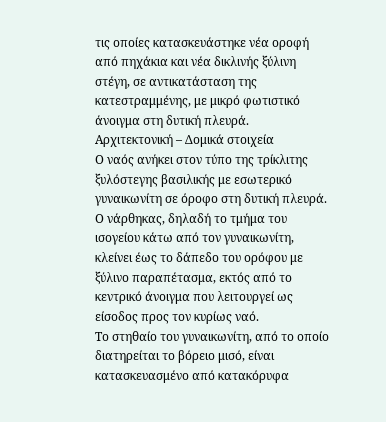τις οποίες κατασκευάστηκε νέα οροφή από πηχάκια και νέα δικλινής ξύλινη στέγη, σε αντικατάσταση της κατεστραμμένης, με μικρό φωτιστικό άνοιγμα στη δυτική πλευρά.
Αρχιτεκτονική – Δομικά στοιχεία
Ο ναός ανήκει στον τύπο της τρίκλιτης ξυλόστεγης βασιλικής με εσωτερικό γυναικωνίτη σε όροφο στη δυτική πλευρά. Ο νάρθηκας, δηλαδή το τμήμα του ισογείου κάτω από τον γυναικωνίτη, κλείνει έως το δάπεδο του ορόφου με ξύλινο παραπέτασμα, εκτός από το κεντρικό άνοιγμα που λειτουργεί ως είσοδος προς τον κυρίως ναό.
Το στηθαίο του γυναικωνίτη, από το οποίο διατηρείται το βόρειο μισό, είναι κατασκευασμένο από κατακόρυφα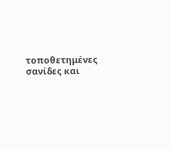τοποθετημένες σανίδες και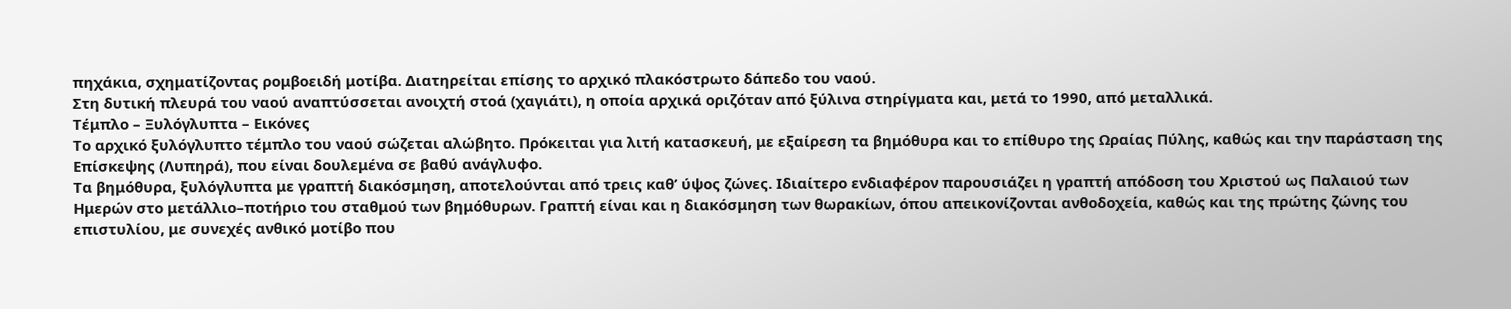πηχάκια, σχηματίζοντας ρομβοειδή μοτίβα. Διατηρείται επίσης το αρχικό πλακόστρωτο δάπεδο του ναού.
Στη δυτική πλευρά του ναού αναπτύσσεται ανοιχτή στοά (χαγιάτι), η οποία αρχικά οριζόταν από ξύλινα στηρίγματα και, μετά το 1990, από μεταλλικά.
Τέμπλο – Ξυλόγλυπτα – Εικόνες
Το αρχικό ξυλόγλυπτο τέμπλο του ναού σώζεται αλώβητο. Πρόκειται για λιτή κατασκευή, με εξαίρεση τα βημόθυρα και το επίθυρο της Ωραίας Πύλης, καθώς και την παράσταση της Επίσκεψης (Λυπηρά), που είναι δουλεμένα σε βαθύ ανάγλυφο.
Τα βημόθυρα, ξυλόγλυπτα με γραπτή διακόσμηση, αποτελούνται από τρεις καθ’ ύψος ζώνες. Ιδιαίτερο ενδιαφέρον παρουσιάζει η γραπτή απόδοση του Χριστού ως Παλαιού των Ημερών στο μετάλλιο–ποτήριο του σταθμού των βημόθυρων. Γραπτή είναι και η διακόσμηση των θωρακίων, όπου απεικονίζονται ανθοδοχεία, καθώς και της πρώτης ζώνης του επιστυλίου, με συνεχές ανθικό μοτίβο που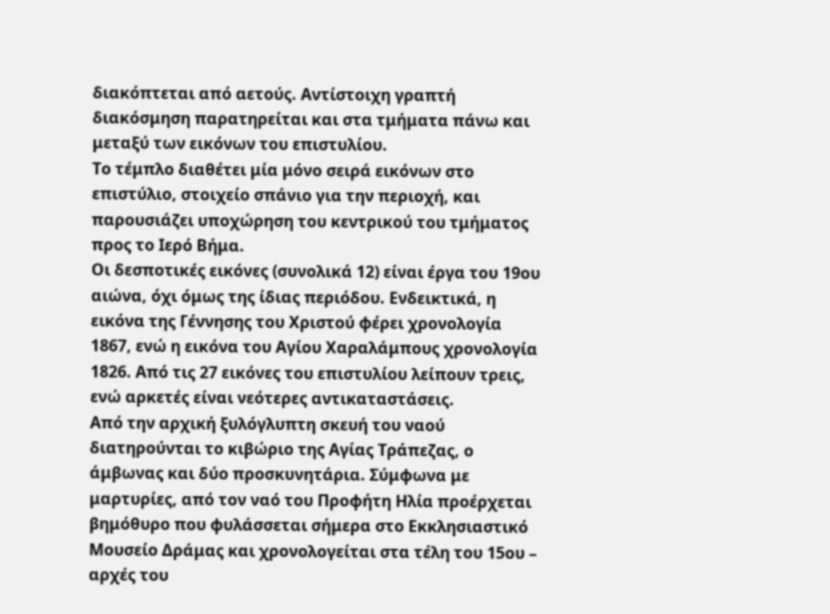διακόπτεται από αετούς. Αντίστοιχη γραπτή διακόσμηση παρατηρείται και στα τμήματα πάνω και μεταξύ των εικόνων του επιστυλίου.
Το τέμπλο διαθέτει μία μόνο σειρά εικόνων στο επιστύλιο, στοιχείο σπάνιο για την περιοχή, και παρουσιάζει υποχώρηση του κεντρικού του τμήματος προς το Ιερό Βήμα.
Οι δεσποτικές εικόνες (συνολικά 12) είναι έργα του 19ου αιώνα, όχι όμως της ίδιας περιόδου. Ενδεικτικά, η εικόνα της Γέννησης του Χριστού φέρει χρονολογία 1867, ενώ η εικόνα του Αγίου Χαραλάμπους χρονολογία 1826. Από τις 27 εικόνες του επιστυλίου λείπουν τρεις, ενώ αρκετές είναι νεότερες αντικαταστάσεις.
Από την αρχική ξυλόγλυπτη σκευή του ναού διατηρούνται το κιβώριο της Αγίας Τράπεζας, ο άμβωνας και δύο προσκυνητάρια. Σύμφωνα με μαρτυρίες, από τον ναό του Προφήτη Ηλία προέρχεται βημόθυρο που φυλάσσεται σήμερα στο Εκκλησιαστικό Μουσείο Δράμας και χρονολογείται στα τέλη του 15ου – αρχές του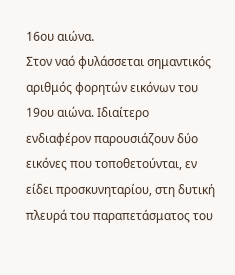16ου αιώνα.
Στον ναό φυλάσσεται σημαντικός αριθμός φορητών εικόνων του 19ου αιώνα. Ιδιαίτερο ενδιαφέρον παρουσιάζουν δύο εικόνες που τοποθετούνται, εν είδει προσκυνηταρίου, στη δυτική πλευρά του παραπετάσματος του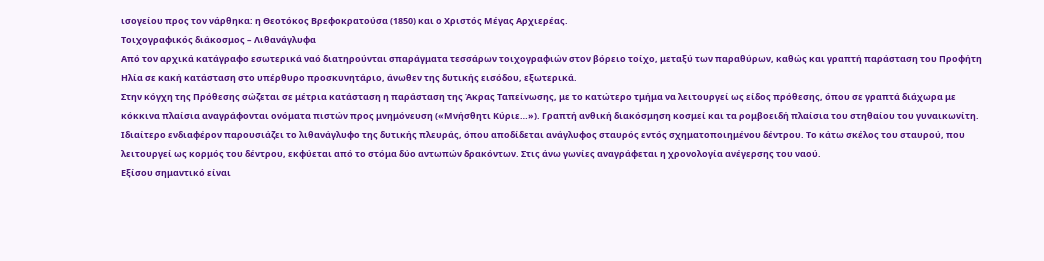ισογείου προς τον νάρθηκα: η Θεοτόκος Βρεφοκρατούσα (1850) και ο Χριστός Μέγας Αρχιερέας.
Τοιχογραφικός διάκοσμος – Λιθανάγλυφα
Από τον αρχικά κατάγραφο εσωτερικά ναό διατηρούνται σπαράγματα τεσσάρων τοιχογραφιών στον βόρειο τοίχο, μεταξύ των παραθύρων, καθώς και γραπτή παράσταση του Προφήτη Ηλία σε κακή κατάσταση στο υπέρθυρο προσκυνητάριο, άνωθεν της δυτικής εισόδου, εξωτερικά.
Στην κόγχη της Πρόθεσης σώζεται σε μέτρια κατάσταση η παράσταση της Άκρας Ταπείνωσης, με το κατώτερο τμήμα να λειτουργεί ως είδος πρόθεσης, όπου σε γραπτά διάχωρα με κόκκινα πλαίσια αναγράφονται ονόματα πιστών προς μνημόνευση («Μνήσθητι Κύριε…»). Γραπτή ανθική διακόσμηση κοσμεί και τα ρομβοειδή πλαίσια του στηθαίου του γυναικωνίτη.
Ιδιαίτερο ενδιαφέρον παρουσιάζει το λιθανάγλυφο της δυτικής πλευράς, όπου αποδίδεται ανάγλυφος σταυρός εντός σχηματοποιημένου δέντρου. Το κάτω σκέλος του σταυρού, που λειτουργεί ως κορμός του δέντρου, εκφύεται από το στόμα δύο αντωπών δρακόντων. Στις άνω γωνίες αναγράφεται η χρονολογία ανέγερσης του ναού.
Εξίσου σημαντικό είναι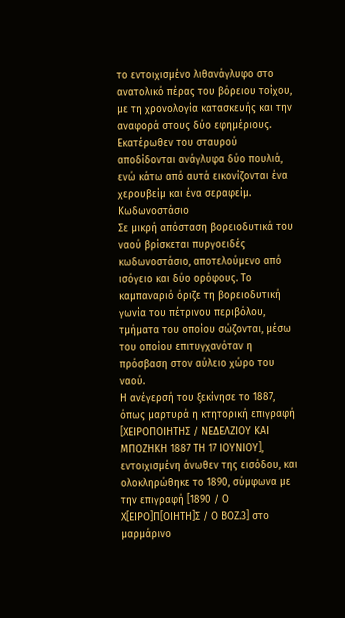το εντοιχισμένο λιθανάγλυφο στο ανατολικό πέρας του βόρειου τοίχου, με τη χρονολογία κατασκευής και την αναφορά στους δύο εφημέριους. Εκατέρωθεν του σταυρού αποδίδονται ανάγλυφα δύο πουλιά, ενώ κάτω από αυτά εικονίζονται ένα χερουβείμ και ένα σεραφείμ.
Κωδωνοστάσιο
Σε μικρή απόσταση βορειοδυτικά του ναού βρίσκεται πυργοειδές κωδωνοστάσιο, αποτελούμενο από ισόγειο και δύο ορόφους. Το καμπαναριό όριζε τη βορειοδυτική γωνία του πέτρινου περιβόλου, τμήματα του οποίου σώζονται, μέσω του οποίου επιτυγχανόταν η πρόσβαση στον αύλειο χώρο του ναού.
Η ανέγερσή του ξεκίνησε το 1887, όπως μαρτυρά η κτητορική επιγραφή [ΧΕΙΡΟΠΟΙΗΤΗΣ / ΝΕΔΕΛΖΙΟΥ ΚΑΙ ΜΠΟΖΗΚΗ 1887 ΤΗ 17 ΙΟΥΝΙΟΥ], εντοιχισμένη άνωθεν της εισόδου, και ολοκληρώθηκε το 1890, σύμφωνα με την επιγραφή [1890 / Ο Χ[ΕΙΡΟ]Π[ΟΙΗΤΗ]Σ / Ο ΒΟΖ.3] στο μαρμάρινο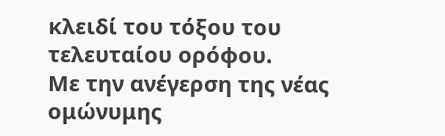κλειδί του τόξου του τελευταίου ορόφου.
Με την ανέγερση της νέας ομώνυμης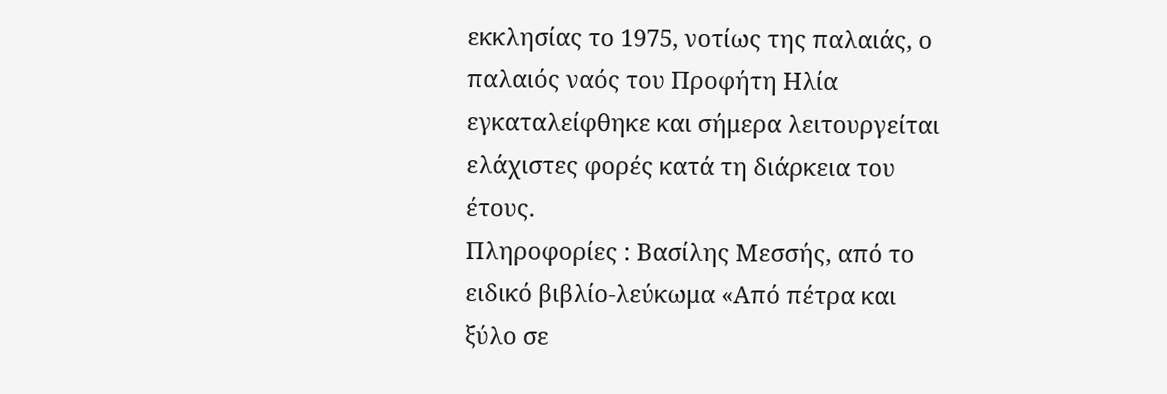εκκλησίας το 1975, νοτίως της παλαιάς, ο παλαιός ναός του Προφήτη Ηλία εγκαταλείφθηκε και σήμερα λειτουργείται ελάχιστες φορές κατά τη διάρκεια του έτους.
Πληροφορίες : Βασίλης Μεσσής, από το ειδικό βιβλίο-λεύκωμα «Από πέτρα και ξύλο σε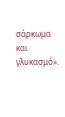σάρκωμα και γλυκασμό».